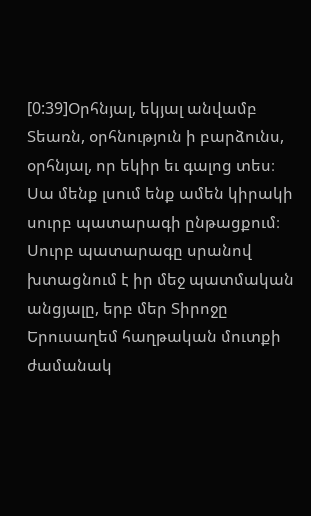[0:39]Օրհնյալ, եկյալ անվամբ Տեառն, օրհնություն ի բարձունս, օրհնյալ, որ եկիր եւ գալոց տես։ Սա մենք լսում ենք ամեն կիրակի սուրբ պատարագի ընթացքում։ Սուրբ պատարագը սրանով խտացնում է իր մեջ պատմական անցյալը, երբ մեր Տիրոջը Երուսաղեմ հաղթական մուտքի ժամանակ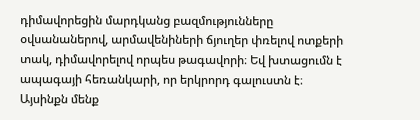դիմավորեցին մարդկանց բազմությունները օվսանաներով, արմավենիների ճյուղեր փռելով ոտքերի տակ, դիմավորելով որպես թագավորի։ Եվ խտացումն է ապագայի հեռանկարի, որ երկրորդ գալուստն է։ Այսինքն մենք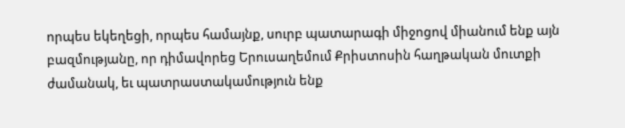որպես եկեղեցի, որպես համայնք, սուրբ պատարագի միջոցով միանում ենք այն բազմությանը, որ դիմավորեց Երուսաղեմում Քրիստոսին հաղթական մուտքի ժամանակ, եւ պատրաստակամություն ենք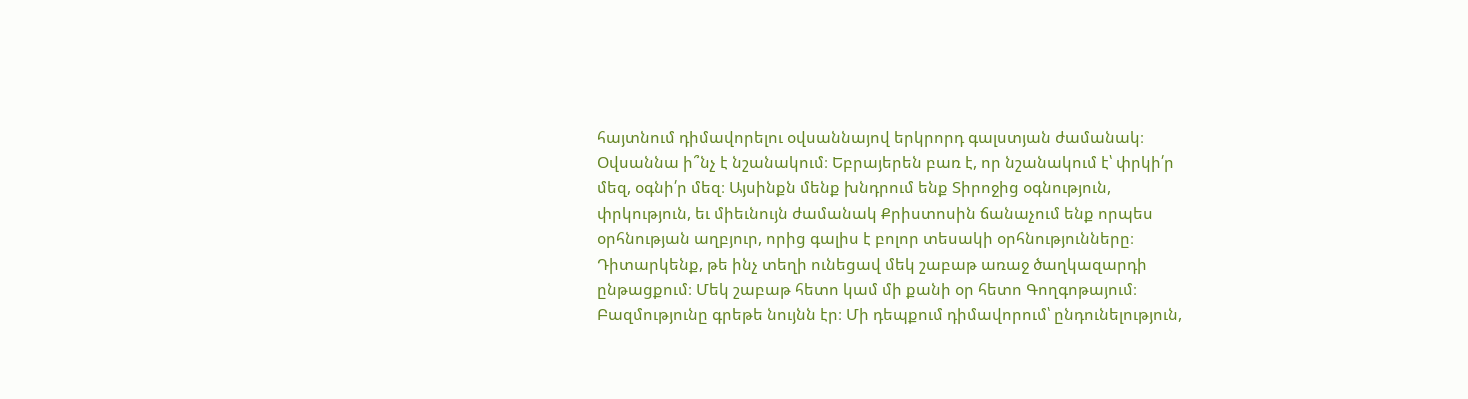հայտնում դիմավորելու օվսաննայով երկրորդ գալստյան ժամանակ։ Օվսաննա ի՞նչ է նշանակում։ Եբրայերեն բառ է, որ նշանակում է՝ փրկի՛ր մեզ, օգնի՛ր մեզ։ Այսինքն մենք խնդրում ենք Տիրոջից օգնություն, փրկություն, եւ միեւնույն ժամանակ Քրիստոսին ճանաչում ենք որպես օրհնության աղբյուր, որից գալիս է բոլոր տեսակի օրհնությունները։ Դիտարկենք, թե ինչ տեղի ունեցավ մեկ շաբաթ առաջ ծաղկազարդի ընթացքում։ Մեկ շաբաթ հետո կամ մի քանի օր հետո Գողգոթայում։ Բազմությունը գրեթե նույնն էր։ Մի դեպքում դիմավորում՝ ընդունելություն,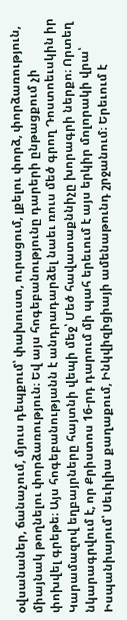օվսանաներ, ճանաչում, մյուս դեպքում՝ փախուստ, ուրացում, լքելու փորձ, փորձառություն, միայնակ թողնելու փորձառություն։ Եվ այս հոգեբանությունը դարերի ընթացքում չի փոխվել գրեթե։ Այս հոգեբանությանն է անդրադարձել նաեւ ռուս մեծ գրող Դոստոեւսկին իր Կարամազով եղբայրները հայտնի վեպի մեջ՝ Մեծ հավատաքննիչը խորագրի ներքո։ Որտեղ նկարագրվում է, որ Քրիստոս 16-րդ դարում մի պահ երեւում է այս երկիր մոլորակի վրա՝ Իսպանիայում՝ Սեւիլիա քաղաքում, Ինկվիզիցիայի ամենաթունդ շրջանում։ Երեւում է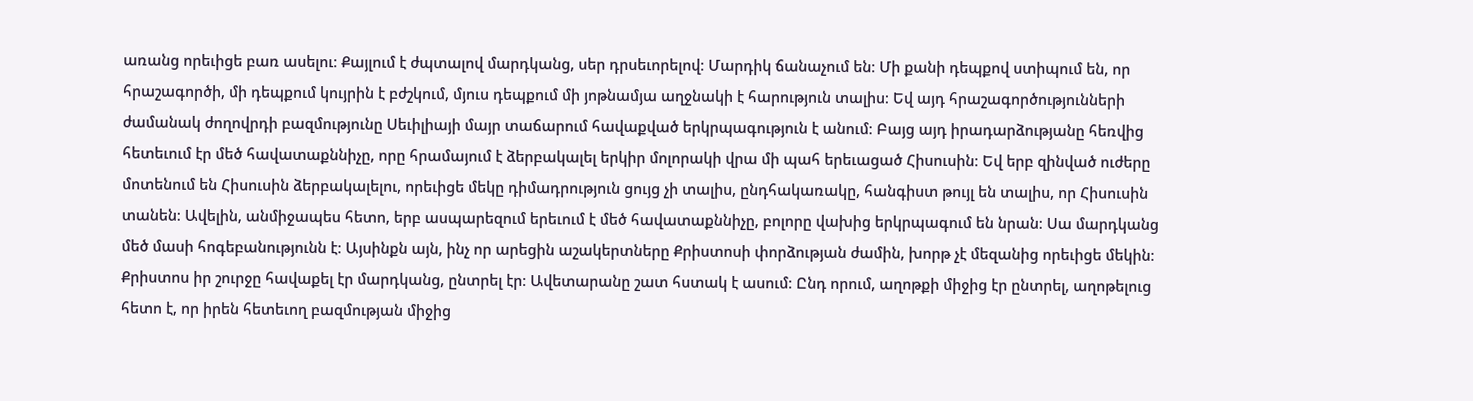առանց որեւիցե բառ ասելու։ Քայլում է ժպտալով մարդկանց, սեր դրսեւորելով։ Մարդիկ ճանաչում են։ Մի քանի դեպքով ստիպում են, որ հրաշագործի, մի դեպքում կույրին է բժշկում, մյուս դեպքում մի յոթնամյա աղջնակի է հարություն տալիս։ Եվ այդ հրաշագործությունների ժամանակ ժողովրդի բազմությունը Սեւիլիայի մայր տաճարում հավաքված երկրպագություն է անում։ Բայց այդ իրադարձությանը հեռվից հետեւում էր մեծ հավատաքննիչը, որը հրամայում է ձերբակալել երկիր մոլորակի վրա մի պահ երեւացած Հիսուսին։ Եվ երբ զինված ուժերը մոտենում են Հիսուսին ձերբակալելու, որեւիցե մեկը դիմադրություն ցույց չի տալիս, ընդհակառակը, հանգիստ թույլ են տալիս, որ Հիսուսին տանեն։ Ավելին, անմիջապես հետո, երբ ասպարեզում երեւում է մեծ հավատաքննիչը, բոլորը վախից երկրպագում են նրան։ Սա մարդկանց մեծ մասի հոգեբանությունն է։ Այսինքն այն, ինչ որ արեցին աշակերտները Քրիստոսի փորձության ժամին, խորթ չէ մեզանից որեւիցե մեկին։ Քրիստոս իր շուրջը հավաքել էր մարդկանց, ընտրել էր։ Ավետարանը շատ հստակ է ասում։ Ընդ որում, աղոթքի միջից էր ընտրել, աղոթելուց հետո է, որ իրեն հետեւող բազմության միջից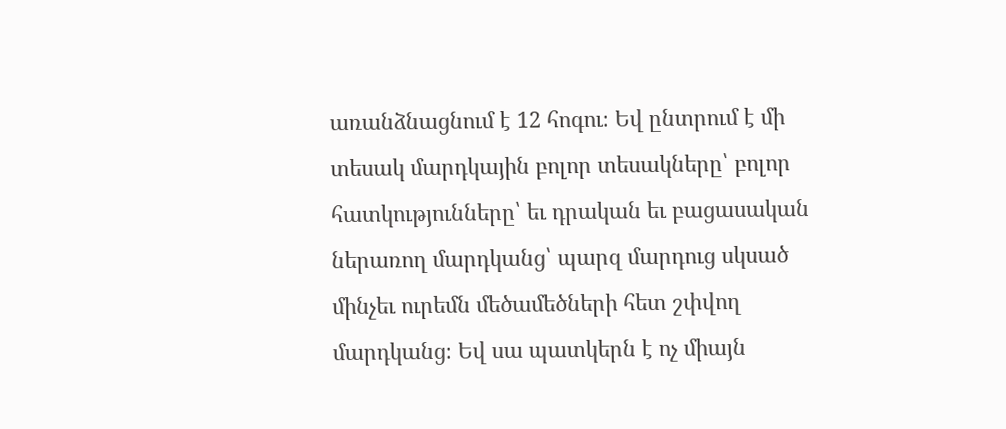առանձնացնում է 12 հոգու։ Եվ ընտրում է մի տեսակ մարդկային բոլոր տեսակները՝ բոլոր հատկությունները՝ եւ դրական եւ բացասական ներառող մարդկանց՝ պարզ մարդուց սկսած մինչեւ ուրեմն մեծամեծների հետ շփվող մարդկանց։ Եվ սա պատկերն է ոչ միայն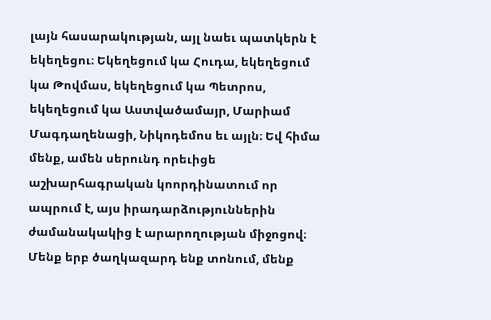լայն հասարակության, այլ նաեւ պատկերն է եկեղեցու։ Եկեղեցում կա Հուդա, եկեղեցում կա Թովմաս, եկեղեցում կա Պետրոս, եկեղեցում կա Աստվածամայր, Մարիամ Մագդաղենացի, Նիկոդեմոս եւ այլն։ Եվ հիմա մենք, ամեն սերունդ որեւիցե աշխարհագրական կոորդինատում որ ապրում է, այս իրադարձություններին ժամանակակից է արարողության միջոցով։ Մենք երբ ծաղկազարդ ենք տոնում, մենք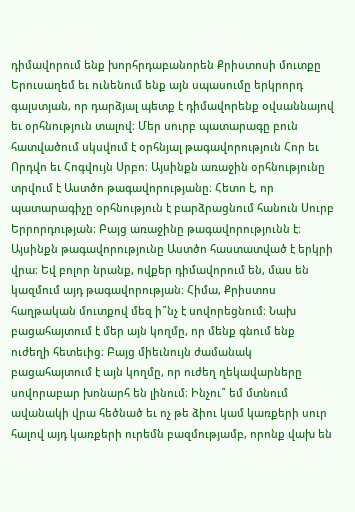դիմավորում ենք խորհրդաբանորեն Քրիստոսի մուտքը Երուսաղեմ եւ ունենում ենք այն սպասումը երկրորդ գալստյան, որ դարձյալ պետք է դիմավորենք օվսաննայով եւ օրհնություն տալով։ Մեր սուրբ պատարագը բուն հատվածում սկսվում է օրհնյալ թագավորություն Հոր եւ Որդվո եւ Հոգվույն Սրբո։ Այսինքն առաջին օրհնությունը տրվում է Աստծո թագավորությանը։ Հետո է, որ պատարագիչը օրհնություն է բարձրացնում հանուն Սուրբ Երրորդության։ Բայց առաջինը թագավորությունն է։ Այսինքն թագավորությունը Աստծո հաստատված է երկրի վրա։ Եվ բոլոր նրանք, ովքեր դիմավորում են, մաս են կազմում այդ թագավորության։ Հիմա, Քրիստոս հաղթական մուտքով մեզ ի՞նչ է սովորեցնում։ Նախ բացահայտում է մեր այն կողմը, որ մենք գնում ենք ուժեղի հետեւից։ Բայց միեւնույն ժամանակ բացահայտում է այն կողմը, որ ուժեղ ղեկավարները սովորաբար խոնարհ են լինում։ Ինչու՞ եմ մտնում ավանակի վրա հեծնած եւ ոչ թե ձիու կամ կառքերի սուր հալով այդ կառքերի ուրեմն բազմությամբ, որոնք վախ են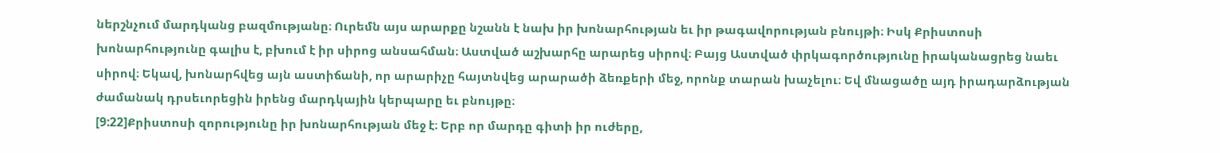ներշնչում մարդկանց բազմությանը։ Ուրեմն այս արարքը նշանն է նախ իր խոնարհության եւ իր թագավորության բնույթի։ Իսկ Քրիստոսի խոնարհությունը գալիս է, բխում է իր սիրոց անսահման։ Աստված աշխարհը արարեց սիրով։ Բայց Աստված փրկագործությունը իրականացրեց նաեւ սիրով։ Եկավ, խոնարհվեց այն աստիճանի, որ արարիչը հայտնվեց արարածի ձեռքերի մեջ, որոնք տարան խաչելու։ Եվ մնացածը այդ իրադարձության ժամանակ դրսեւորեցին իրենց մարդկային կերպարը եւ բնույթը։
[9:22]Քրիստոսի զորությունը իր խոնարհության մեջ է։ Երբ որ մարդը գիտի իր ուժերը,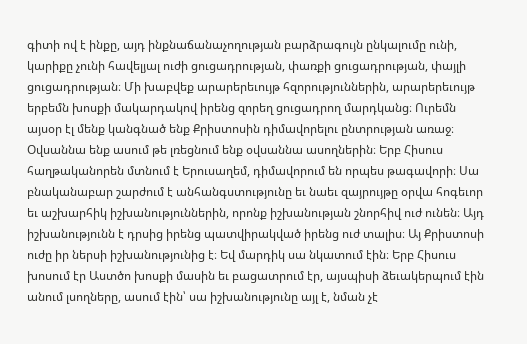գիտի ով է ինքը, այդ ինքնաճանաչողության բարձրագույն ընկալումը ունի, կարիքը չունի հավելյալ ուժի ցուցադրության, փառքի ցուցադրության, փայլի ցուցադրության։ Մի խաբվեք արարերեւույթ հզորություններին, արարերեւույթ երբեմն խոսքի մակարդակով իրենց զորեղ ցուցադրող մարդկանց։ Ուրեմն այսօր էլ մենք կանգնած ենք Քրիստոսին դիմավորելու ընտրության առաջ։ Օվսաննա ենք ասում թե լռեցնում ենք օվսաննա ասողներին։ Երբ Հիսուս հաղթականորեն մտնում է Երուսաղեմ, դիմավորում են որպես թագավորի։ Սա բնականաբար շարժում է անհանգստությունը եւ նաեւ զայրույթը օրվա հոգեւոր եւ աշխարհիկ իշխանություններին, որոնք իշխանության շնորհիվ ուժ ունեն։ Այդ իշխանությունն է դրսից իրենց պատվիրակված իրենց ուժ տալիս։ Այ Քրիստոսի ուժը իր ներսի իշխանությունից է։ Եվ մարդիկ սա նկատում էին։ Երբ Հիսուս խոսում էր Աստծո խոսքի մասին եւ բացատրում էր, այսպիսի ձեւակերպում էին անում լսողները, ասում էին՝ սա իշխանությունը այլ է, նման չէ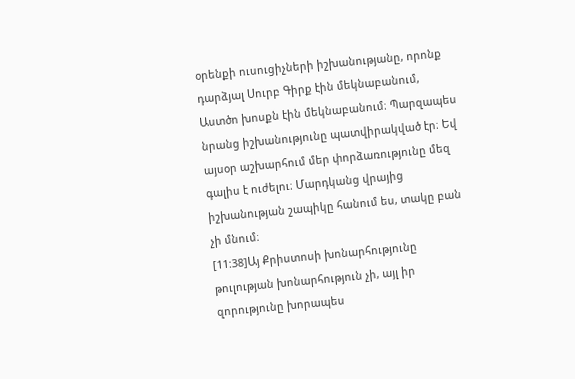օրենքի ուսուցիչների իշխանությանը, որոնք դարձյալ Սուրբ Գիրք էին մեկնաբանում, Աստծո խոսքն էին մեկնաբանում։ Պարզապես նրանց իշխանությունը պատվիրակված էր։ Եվ այսօր աշխարհում մեր փորձառությունը մեզ գալիս է ուժելու։ Մարդկանց վրայից իշխանության շապիկը հանում ես, տակը բան չի մնում։
[11:38]Այ Քրիստոսի խոնարհությունը թուլության խոնարհություն չի, այլ իր զորությունը խորապես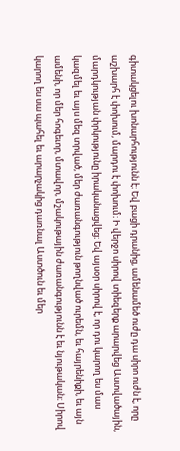գիտակցելու խոնարհությունն է։ Եվ բացի դրանից, ամենամեծ ուժը դա սիրո ուժն է, որը աշխարհ է փոխում, մարդու է փոխում։ Ի վերջո սիրով տիեզերք արարվեց Աստվածային, մարդկության փրկությունը իրականացվեց։ Եվ այսօր սիրով է, որ դու կարող ես մաս կազմել եւ այս մեզ տրված, մեր ժառանգություն թողնված ուրեմն, եւ հայրենիքի, եւ այն ամենի, որ մեր հոգեւոր, մտավոր, մշակութային ժառանգությունն է եւ նյութական։ Սիրով կարող ես սա պահել եւ արարչակից դառնալ Աստծուն եւ մեր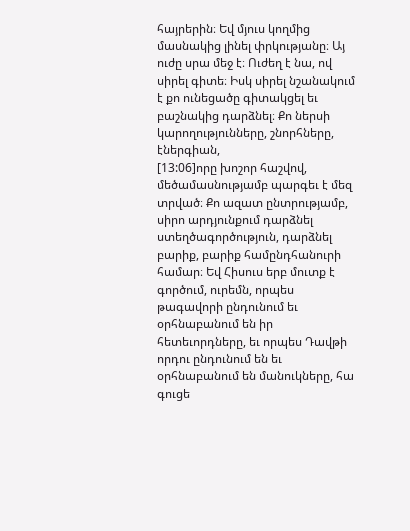հայրերին։ Եվ մյուս կողմից մասնակից լինել փրկությանը։ Այ ուժը սրա մեջ է։ Ուժեղ է նա, ով սիրել գիտե։ Իսկ սիրել նշանակում է քո ունեցածը գիտակցել եւ բաշնակից դարձնել։ Քո ներսի կարողությունները, շնորհները, էներգիան,
[13:06]որը խոշոր հաշվով, մեծամասնությամբ պարգեւ է մեզ տրված։ Քո ազատ ընտրությամբ, սիրո արդյունքում դարձնել ստեղծագործություն, դարձնել բարիք, բարիք համընդհանուրի համար։ Եվ Հիսուս երբ մուտք է գործում, ուրեմն, որպես թագավորի ընդունում եւ օրհնաբանում են իր հետեւորդները, եւ որպես Դավթի որդու ընդունում են եւ օրհնաբանում են մանուկները, հա գուցե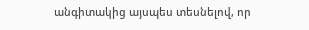անգիտակից այսպես տեսնելով, որ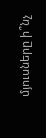մյուսները ի՞նչ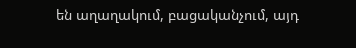են աղաղակում, բացականչում, այդ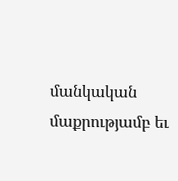մանկական մաքրությամբ եւ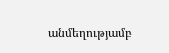անմեղությամբ